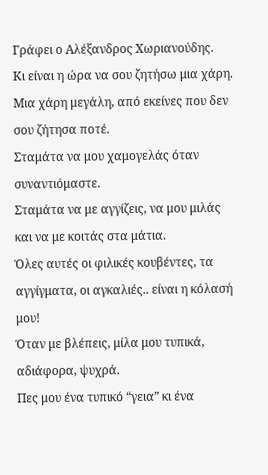Γράφει ο Αλέξανδρος Χωριανούδης.
Κι είναι η ώρα να σου ζητήσω μια χάρη.
Μια χάρη μεγάλη, από εκείνες που δεν σου ζήτησα ποτέ.
Σταμάτα να μου χαμογελάς όταν συναντιόμαστε.
Σταμάτα να με αγγίζεις, να μου μιλάς και να με κοιτάς στα μάτια.
Όλες αυτές οι φιλικές κουβέντες, τα αγγίγματα, οι αγκαλιές.. είναι η κόλασή μου!
Όταν με βλέπεις, μίλα μου τυπικά, αδιάφορα, ψυχρά.
Πες μου ένα τυπικό “γεια” κι ένα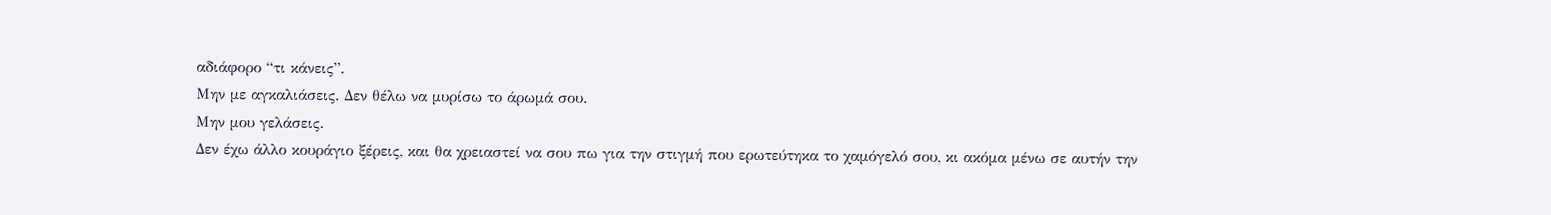αδιάφορο “τι κάνεις”.
Μην με αγκαλιάσεις. Δεν θέλω να μυρίσω το άρωμά σου.
Μην μου γελάσεις.
Δεν έχω άλλο κουράγιο ξέρεις, και θα χρειαστεί να σου πω για την στιγμή που ερωτεύτηκα το χαμόγελό σου, κι ακόμα μένω σε αυτήν την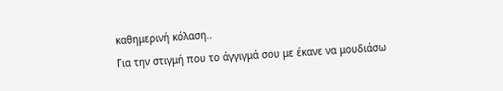καθημερινή κόλαση..
Για την στιγμή που το άγγιγμά σου με έκανε να μουδιάσω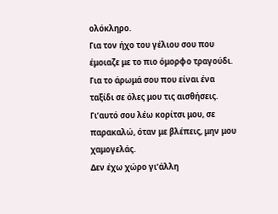ολόκληρο.
Για τον ήχο του γέλιου σου που έμοιαζε με το πιο όμορφο τραγούδι.
Για το άρωμά σου που είναι ένα ταξίδι σε όλες μου τις αισθήσεις.
Γι’αυτό σου λέω κορίτσι μου, σε παρακαλώ, όταν με βλέπεις, μην μου χαμογελάς.
Δεν έχω χώρο γι’άλλη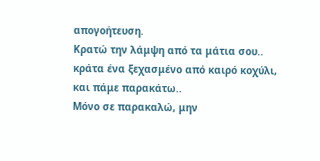απογοήτευση.
Κρατώ την λάμψη από τα μάτια σου.. κράτα ένα ξεχασμένο από καιρό κοχύλι, και πάμε παρακάτω..
Μόνο σε παρακαλώ, μην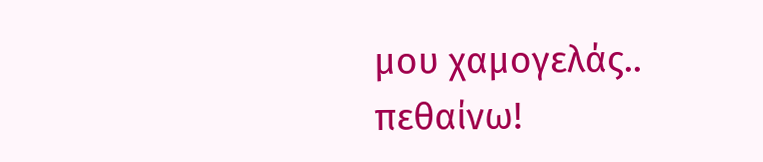μου χαμογελάς.. πεθαίνω!